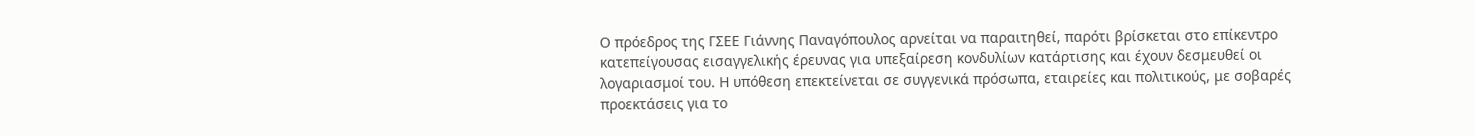Ο πρόεδρος της ΓΣΕΕ Γιάννης Παναγόπουλος αρνείται να παραιτηθεί, παρότι βρίσκεται στο επίκεντρο κατεπείγουσας εισαγγελικής έρευνας για υπεξαίρεση κονδυλίων κατάρτισης και έχουν δεσμευθεί οι λογαριασμοί του. Η υπόθεση επεκτείνεται σε συγγενικά πρόσωπα, εταιρείες και πολιτικούς, με σοβαρές προεκτάσεις για το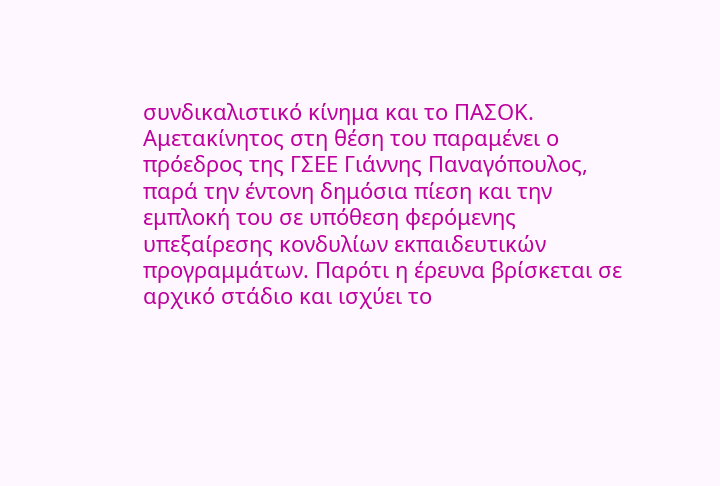συνδικαλιστικό κίνημα και το ΠΑΣΟΚ.
Αμετακίνητος στη θέση του παραμένει ο πρόεδρος της ΓΣΕΕ Γιάννης Παναγόπουλος, παρά την έντονη δημόσια πίεση και την εμπλοκή του σε υπόθεση φερόμενης υπεξαίρεσης κονδυλίων εκπαιδευτικών προγραμμάτων. Παρότι η έρευνα βρίσκεται σε αρχικό στάδιο και ισχύει το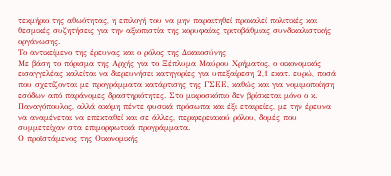τεκμήριο της αθωότητας, η επιλογή του να μην παραιτηθεί προκαλεί πολιτικές και θεσμικές συζητήσεις για την αξιοπιστία της κορυφαίας τριτοβάθμιας συνδικαλιστικής οργάνωσης.
Το αντικείμενο της έρευνας και ο ρόλος της Δικαιοσύνης
Με βάση το πόρισμα της Αρχής για το Ξέπλυμα Μαύρου Χρήματος, ο οικονομικός εισαγγελέας καλείται να διερευνήσει κατηγορίες για υπεξαίρεση 2,1 εκατ. ευρώ, ποσά που σχετίζονται με προγράμματα κατάρτισης της ΓΣΕΕ, καθώς και για νομιμοποίηση εσόδων από παράνομες δραστηριότητες. Στο μικροσκόπιο δεν βρίσκεται μόνο ο κ. Παναγόπουλος, αλλά ακόμη πέντε φυσικά πρόσωπα και έξι εταιρείες, με την έρευνα να αναμένεται να επεκταθεί και σε άλλες, περιφερειακού ρόλου, δομές που συμμετείχαν στα επιμορφωτικά προγράμματα.
Ο προϊστάμενος της Οικονομικής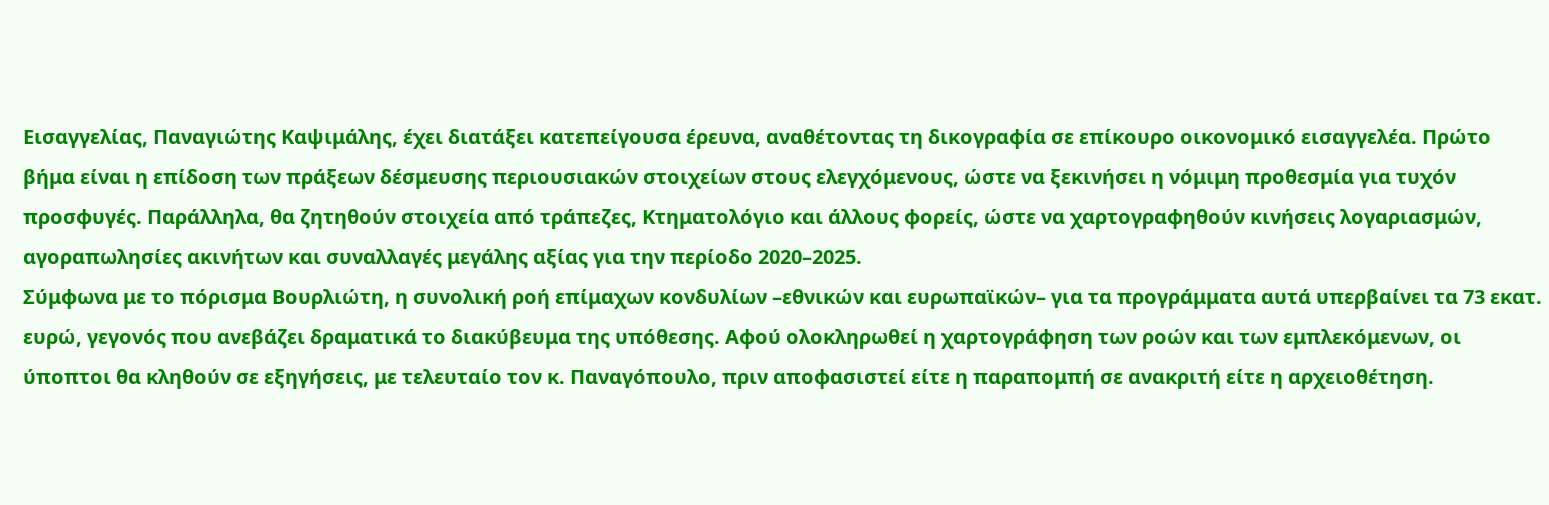Εισαγγελίας, Παναγιώτης Καψιμάλης, έχει διατάξει κατεπείγουσα έρευνα, αναθέτοντας τη δικογραφία σε επίκουρο οικονομικό εισαγγελέα. Πρώτο βήμα είναι η επίδοση των πράξεων δέσμευσης περιουσιακών στοιχείων στους ελεγχόμενους, ώστε να ξεκινήσει η νόμιμη προθεσμία για τυχόν προσφυγές. Παράλληλα, θα ζητηθούν στοιχεία από τράπεζες, Κτηματολόγιο και άλλους φορείς, ώστε να χαρτογραφηθούν κινήσεις λογαριασμών, αγοραπωλησίες ακινήτων και συναλλαγές μεγάλης αξίας για την περίοδο 2020–2025.
Σύμφωνα με το πόρισμα Βουρλιώτη, η συνολική ροή επίμαχων κονδυλίων –εθνικών και ευρωπαϊκών– για τα προγράμματα αυτά υπερβαίνει τα 73 εκατ. ευρώ, γεγονός που ανεβάζει δραματικά το διακύβευμα της υπόθεσης. Αφού ολοκληρωθεί η χαρτογράφηση των ροών και των εμπλεκόμενων, οι ύποπτοι θα κληθούν σε εξηγήσεις, με τελευταίο τον κ. Παναγόπουλο, πριν αποφασιστεί είτε η παραπομπή σε ανακριτή είτε η αρχειοθέτηση.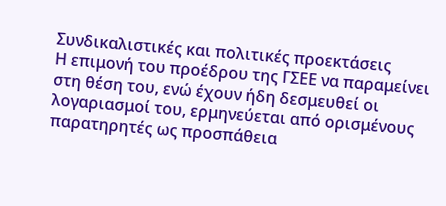Συνδικαλιστικές και πολιτικές προεκτάσεις
Η επιμονή του προέδρου της ΓΣΕΕ να παραμείνει στη θέση του, ενώ έχουν ήδη δεσμευθεί οι λογαριασμοί του, ερμηνεύεται από ορισμένους παρατηρητές ως προσπάθεια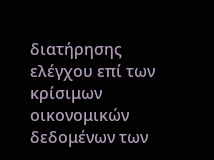διατήρησης ελέγχου επί των κρίσιμων οικονομικών δεδομένων των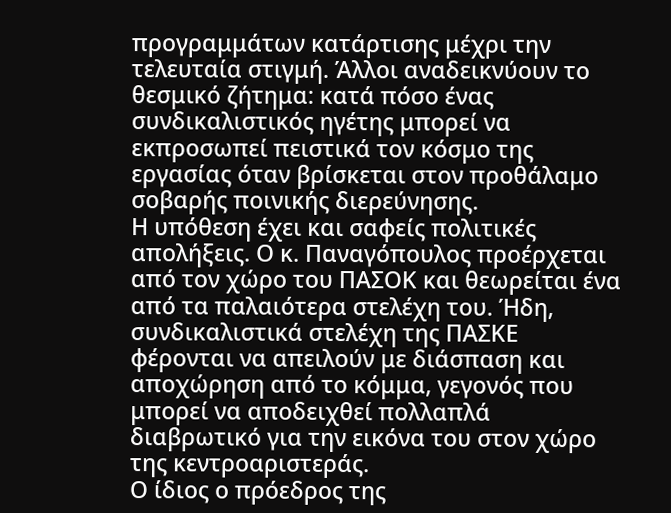προγραμμάτων κατάρτισης μέχρι την τελευταία στιγμή. Άλλοι αναδεικνύουν το θεσμικό ζήτημα: κατά πόσο ένας συνδικαλιστικός ηγέτης μπορεί να εκπροσωπεί πειστικά τον κόσμο της εργασίας όταν βρίσκεται στον προθάλαμο σοβαρής ποινικής διερεύνησης.
Η υπόθεση έχει και σαφείς πολιτικές απολήξεις. Ο κ. Παναγόπουλος προέρχεται από τον χώρο του ΠΑΣΟΚ και θεωρείται ένα από τα παλαιότερα στελέχη του. Ήδη, συνδικαλιστικά στελέχη της ΠΑΣΚΕ φέρονται να απειλούν με διάσπαση και αποχώρηση από το κόμμα, γεγονός που μπορεί να αποδειχθεί πολλαπλά διαβρωτικό για την εικόνα του στον χώρο της κεντροαριστεράς.
Ο ίδιος ο πρόεδρος της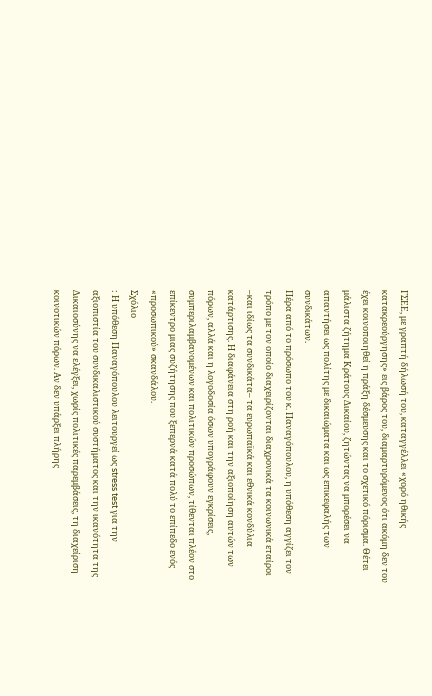ΓΣΕΕ, με γραπτή δήλωσή του, καταγγέλλει «χορό ηθικής κατακρεούργησης» εις βάρος του, διαμαρτυρόμενος ότι ακόμη δεν του έχει κοινοποιηθεί η πράξη δέσμευσης και το σχετικό πόρισμα. Θέτει μάλιστα ζήτημα Κράτους Δικαίου, ζητώντας να μπορέσει να απαντήσει ως πολίτης με δικαιώματα και ως επικεφαλής των συνδικάτων.
Πέρα από το πρόσωπο του κ. Παναγόπουλου, η υπόθεση αγγίζει τον τρόπο με τον οποίο διαχειρίζονται διαχρονικά τα κοινωνικά εταίροι –και ιδίως τα συνδικάτα– τα ευρωπαϊκά και εθνικά κονδύλια κατάρτισης. Η διαφάνεια στη ροή και την αξιοποίηση αυτών των πόρων, αλλά και η λογοδοσία όσων υπογράφουν εγκρίσεις, συμπεριλαμβανομένων και πολιτικών προσώπων, τίθενται πλέον στο επίκεντρο μιας συζήτησης που ξεπερνά κατά πολύ το επίπεδο ενός «προσωπικού» σκανδάλου.
Σχόλιο
: Η υπόθεση Παναγόπουλου λειτουργεί ως stress test για την αξιοπιστία του συνδικαλιστικού συστήματος και την ικανότητα της Δικαιοσύνης να ελέγξει, χωρίς πολιτικές παρεμβάσεις, τη διαχείριση κοινοτικών πόρων. Αν δεν υπάρξει πλήρης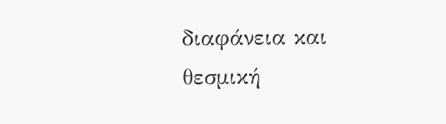διαφάνεια και θεσμική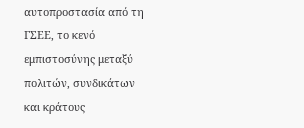αυτοπροστασία από τη ΓΣΕΕ, το κενό εμπιστοσύνης μεταξύ πολιτών, συνδικάτων και κράτους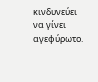κινδυνεύει να γίνει αγεφύρωτο.